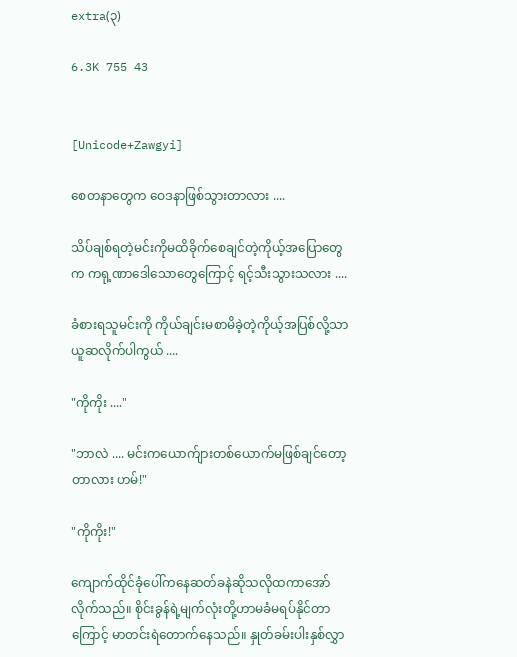extra(၃)

6.3K 755 43


[Unicode+Zawgyi]

စေတနာတွေက ဝေဒနာဖြစ်သွားတာလား ....

သိပ်ချစ်ရတဲ့မင်းကိုမထိခိုက်စေချင်တဲ့ကိုယ့်အပြောတွေက ကရု့ဏာဒေါသောတွေကြောင့် ရင့်သီးသွားသလား ....

ခံစားရသူမင်းကို ကိုယ်ချင်းမစာမိခဲ့တဲ့ကိုယ့်အပြစ်လို့သာ ယူဆလိုက်ပါကွယ် ....

"ကိုကိုး ...."

"ဘာလဲ .... မင်းကယောက်ျားတစ်ယောက်မဖြစ်ချင်တော့တာလား ဟမ်!"

"ကိုကိုး!"

ကျောက်ထိုင်ခုံပေါ်ကနေဆတ်ခနဲဆိုသလိုထကာအော်လိုက်သည်။ စိုင်းခွန်ရဲ့မျက်လုံးတို့ဟာမခံမရပ်နိုင်တာကြောင့် မာတင်းရဲတောက်နေသည်။ နှုတ်ခမ်းပါးနှစ်လွှာ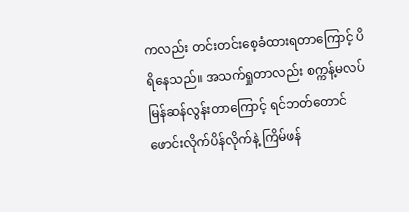ကလည်း တင်းတင်းစေ့ခံထားရတာကြောင့် ပိရိနေသည်။ အသက်ရှုတာလည်း စက္ကန့်မလပ်မြန်ဆန်လွန်းတာကြောင့် ရင်ဘတ်တောင် ဖောင်းလိုက်ပိန်လိုက်နဲ့ ကြိမ်ဖန်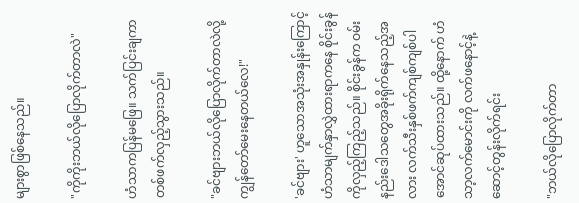များစွာဖြစ်နေသည်။

"ကိုကိုးဘယ်လိုပြောလိုက်တာလဲ"

ဟံသာကပြန်မဖြေ။ သက်ပြင်းချကာတစ်ဖက်လှည့်သွားသည်။

"ခင်ဗျားဘယ်လိုပြောလိုက်တာလဲလို့ကျွန်တော်မေးနေတယ်လေ!"

'ခင်ဗျား' ဟူသောအသုံးအနှုန်းကြောင့် ဟံသာမျက်နှာလွှဲထားရာကနေ စိုင်းခွန်ကိုလှည့်ကြည့်သည်။ စိုင်းခွန်က ဝမ်းနည်းဒေါသတွေအခိုးရိုက်နေသည့်အလား လက်သီးနှစ်ဖက်ကျစ်ကျစ်ပါအောင်ဆုပ်ထားသည်။ ထို့နောက် ဟံသာ့လက်မောင်းကို လက်ဖနောင့်နဲ့ဆောင့်တွန်းလိုက်ရင်း

"ဘယ်လိုပြောလိုက်တာ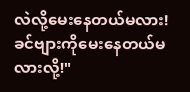လဲလို့မေးနေတယ်မလား! ခင်ဗျားကိုမေးနေတယ်မလားလို့!"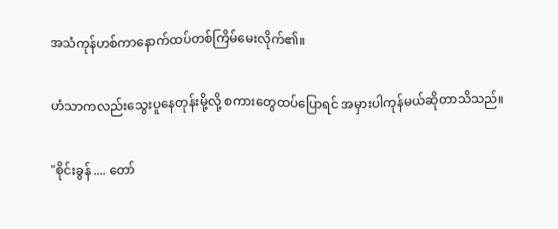အသံကုန်ဟစ်ကာနောက်ထပ်တစ်ကြိမ်မေးလိုက်၏။

ဟံသာကလည်းသွေးပူနေတုန်းမို့လို့ စကားတွေထပ်ပြောရင် အမှားပါကုန်မယ်ဆိုတာသိသည်။

"စိုင်းခွန် .... တော်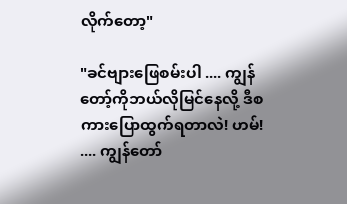လိုက်တော့"

"ခင်ဗျားဖြေစမ်းပါ .... ကျွန်တော့်ကိုဘယ်လိုမြင်နေလို့ ဒီစကားပြောထွက်ရတာလဲ! ဟမ်! .... ကျွန်တော်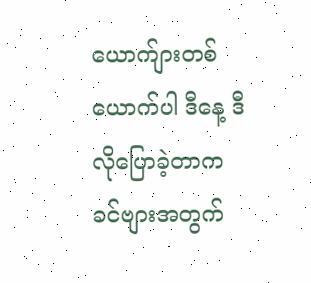ယောက်ျားတစ်ယောက်ပါ ဒီနေ့ ဒီလိုပြောခဲ့တာက ခင်ဗျားအတွက်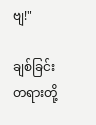ဗျ!"

ချစ်ခြင်းတရားတို့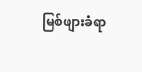မြစ်ဖျားခံရာ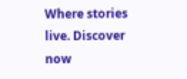Where stories live. Discover now